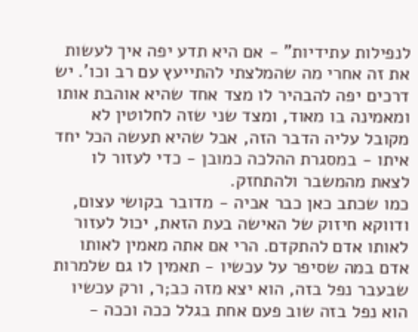לנפילות עתידיות" - אם היא תדע יפה איך לעשות את זה אחרי מה שהמלצתי להתייעץ עם רב וכו'. יש דרכים יפה להבהיר לו מצד אחד שהיא אוהבת אותו ומאמינה בו מאוד, ומצד שני שזה לחלוטין לא מקובל עליה הדבר הזה, אבל שהיא תעשה הכל יחד איתו - במסגרת ההלכה כמובן - כדי לעזור לו לצאת מהמשבר ולהתחזק.
כמו שכתב כאן כבר אביה - מדובר בקושי עצום, ודווקא חיזוק של האישה בעת הזאת, יכול לעזור לאותו אדם להתקדם. הרי אם אתה מאמין לאותו אדם במה שסיפר על עכשיו - תאמין לו גם שלמרות שבעבר נפל בזה, הוא יצא מזה כב;ר, ורק עכשיו הוא נפל בזה שוב פעם אחת בגלל ככה וככה -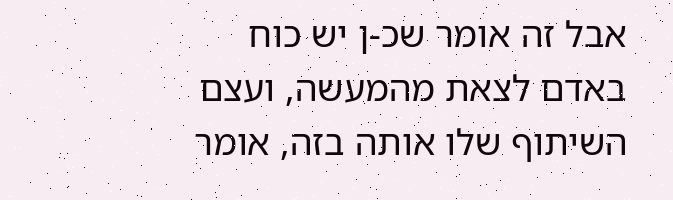אבל זה אומר שכ-ן יש כוח באדם לצאת מהמעשה, ועצם השיתוף שלו אותה בזה, אומר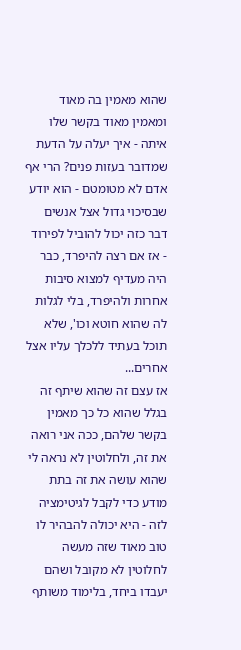שהוא מאמין בה מאוד ומאמין מאוד בקשר שלו איתה - איך יעלה על הדעת שמדובר בעזות פנים? הרי אף אדם לא מטומטם - הוא יודע שבסיכוי גדול אצל אנשים דבר כזה יכול להוביל לפירוד - אז אם רצה להיפרד, כבר היה מעדיף למצוא סיבות אחרות ולהיפרד, בלי לגלות לה שהוא חוטא וכו', שלא תוכל בעתיד ללכלך עליו אצל אחרים...
אז עצם זה שהוא שיתף זה בגלל שהוא כל כך מאמין בקשר שלהם, ככה אני רואה את זה, ולחלוטין לא נראה לי שהוא עושה את זה בתת מודע כדי לקבל לגיטימציה לזה - היא יכולה להבהיר לו טוב מאוד שזה מעשה לחלוטין לא מקובל ושהם יעבדו ביחד, בלימוד משותף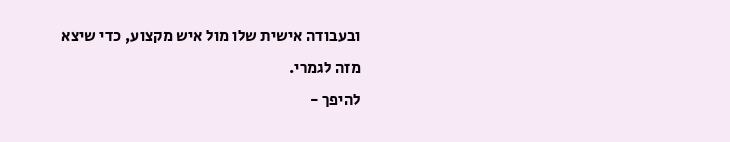ובעבודה אישית שלו מול איש מקצוע, כדי שיצא מזה לגמרי.
להיפך -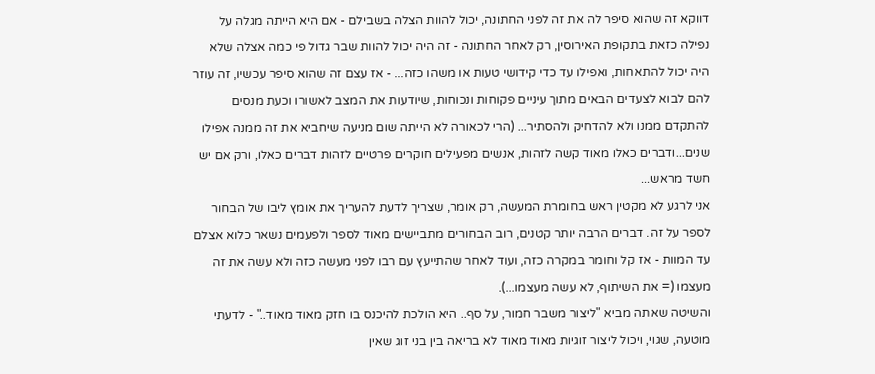דווקא זה שהוא סיפר לה את זה לפני החתונה, יכול להוות הצלה בשבילם - אם היא הייתה מגלה על נפילה כזאת בתקופת האירוסין, רק לאחר החתונה - זה היה יכול להוות שבר גדול פי כמה אצלה שלא היה יכול להתאחות, ואפילו עד כדי קידושי טעות או משהו כזה... - אז עצם זה שהוא סיפר עכשיו, זה עוזר להם לבוא לצעדים הבאים מתוך עיניים פקוחות ונכוחות, שיודעות את המצב לאשורו וכעת מנסים להתקדם ממנו ולא להדחיק ולהסתיר... (הרי לכאורה לא הייתה שום מניעה שיחביא את זה ממנה אפילו שנים...ודברים כאלו מאוד קשה לזהות, אנשים מפעילים חוקרים פרטיים לזהות דברים כאלו, ורק אם יש חשד מראש...
אני לרגע לא מקטין ראש בחומרת המעשה, רק אומר, שצריך לדעת להעריך את אומץ ליבו של הבחור לספר על זה. דברים הרבה יותר קטנים, רוב הבחורים מתביישים מאוד לספר ולפעמים נשאר כלוא אצלם עד המוות - אז קל וחומר במקרה כזה, ועוד לאחר שהתייעץ עם רבו לפני מעשה כזה ולא עשה את זה מעצמו (= את השיתוף, לא עשה מעצמו...).
והשיטה שאתה מביא "ליצור משבר חמור, על סף.. היא הולכת להיכנס בו חזק מאוד מאוד.." - לדעתי מוטעה, שגוי, ויכול ליצור זוגיות מאוד מאוד לא בריאה בין בני זוג שאין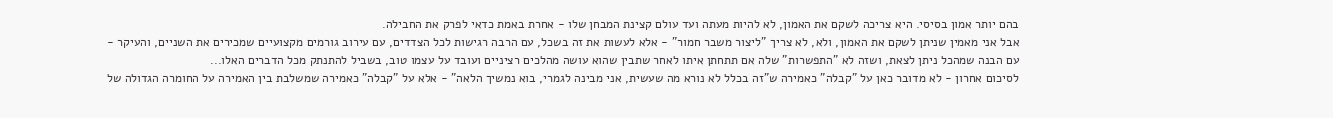בהם יותר אמון בסיסי. היא צריכה לשקם את האמון, לא להיות מעתה ועד עולם קצינת המבחן שלו - אחרת באמת כדאי לפרק את החבילה.
אבל אני מאמין שניתן לשקם את האמון, ולא, לא צריך "ליצור משבר חמור" - אלא לעשות את זה בשכל, עם הרבה רגישות לכל הצדדים, עם עירוב גורמים מקצועיים שמכירים את השניים, והעיקר - עם הבנה שמהכל ניתן לצאת, ושזה לא "התפשרות" שלה אם תתחתן איתו לאחר שתבין שהוא עושה מהלכים רציניים ועובד על עצמו טוב, בשביל להתנתק מכל הדברים האלו...
לסיכום אחרון - לא מדובר כאן על "קבלה" כאמירה ש"זה בכלל לא נורא מה שעשית, אני מבינה לגמרי, בוא נמשיך הלאה" - אלא על "קבלה" כאמירה שמשלבת בין האמירה על החומרה הגדולה של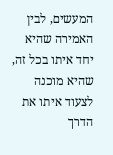המעשים, לבין האמירה שהיא יחד איתו בכל זה, שהיא מוכנה לצעוד איתו את הדרך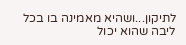לתיקון...ושהיא מאמינה בו בכל ליבה שהוא יכול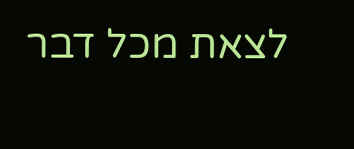לצאת מכל דבר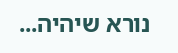נורא שיהיה...